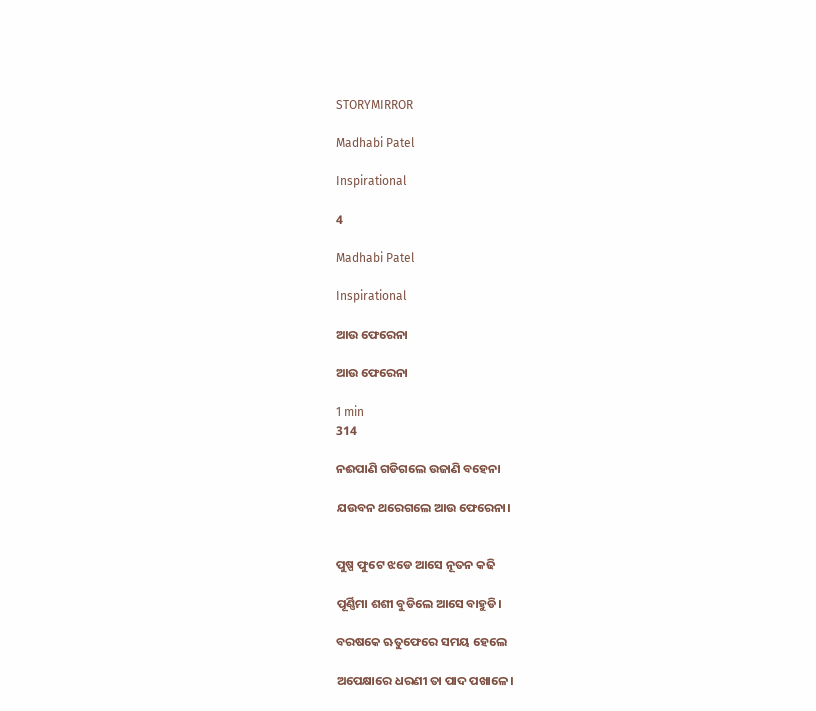STORYMIRROR

Madhabi Patel

Inspirational

4

Madhabi Patel

Inspirational

ଆଉ ଫେରେନା

ଆଉ ଫେରେନା

1 min
314

ନଈପାଣି ଗଡିଗଲେ ଉଜାଣି ବହେନା

ଯଉବନ ଥରେଗଲେ ଆଉ ଫେରେନା।


ପୁଷ୍ପ ଫୁଟେ ଝଡେ ଆସେ ନୂତନ କଢି

ପୂର୍ଣ୍ଣିମା ଶଶୀ ବୁଡିଲେ ଆସେ ବାହୁଡି।

ବରଷକେ ଋତୁଫେରେ ସମୟ ହେଲେ

ଅପେକ୍ଷାରେ ଧରଣୀ ତା ପାଦ ପଖାଳେ।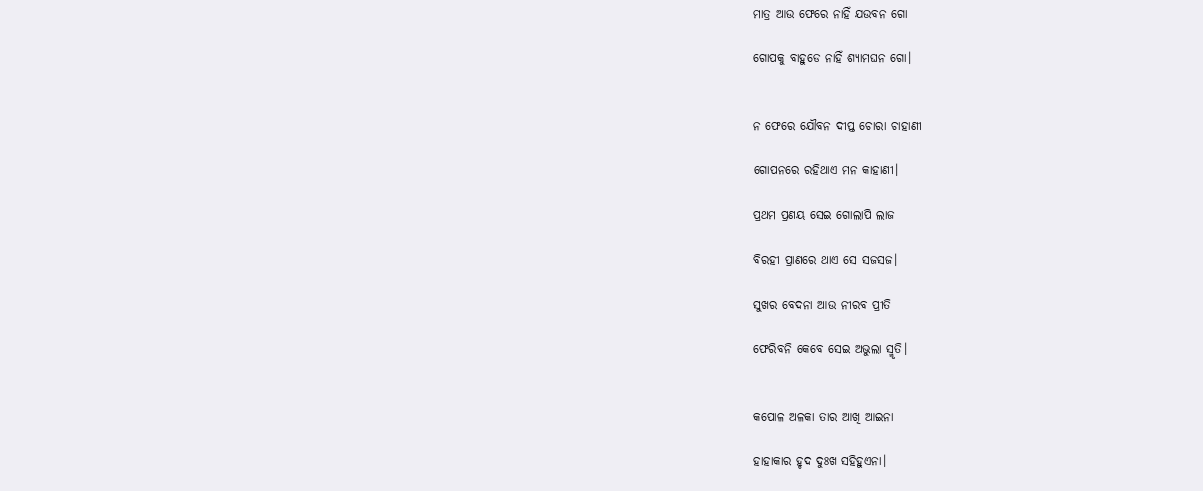ମାତ୍ର ଆଉ ଫେରେ ନାହିଁ ଯଉବନ ଗୋ

ଗୋପକୁ ବାହୁଡେ ନାହିଁ ଶ୍ୟାମଘନ ଗୋ।


ନ ଫେରେ ଯୌବନ ଦୀପ୍ତ ଚୋରା ଚାହାଣୀ

ଗୋପନରେ ରହିଥାଏ ମନ କାହାଣୀ।

ପ୍ରଥମ ପ୍ରଣୟ ସେଇ ଗୋଲାପି ଲାଜ

ବିରହୀ ପ୍ରାଣରେ ଥାଏ ସେ ସଜସଜ।

ସୁଖର ବେଦନା ଆଉ ନୀରବ ପ୍ରୀତି

ଫେରିବନି କେବେ ସେଇ ଅଭୁଲା ସ୍ମୃତି।


କପୋଳ ଅଳକା ତାର ଆଖି ଆଇନା

ହାହାକାର ହୃଦ ଦୁଃଖ ସହିହୁଏନା।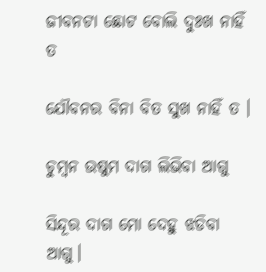ଜୀବନଟା ଛୋଟ ବୋଲି ଦୁଃଖ ନାହିଁ ତ

ଯୌବନର ବିନା ବିତ ସୁଖ ନାହିଁ ତ ।

ଚୁମ୍ବନ ଉଷୁମ ଦାଗ ଲିଭିବା ଆଗୁ

ସିନ୍ଦୂର ଦାଗ ମୋ ଦେହୁ ଝଡିବା ଆଗୁ।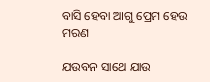ବାସି ହେବା ଆଗୁ ପ୍ରେମ ହେଉ ମରଣ

ଯଉବନ ସାଥେ ଯାଉ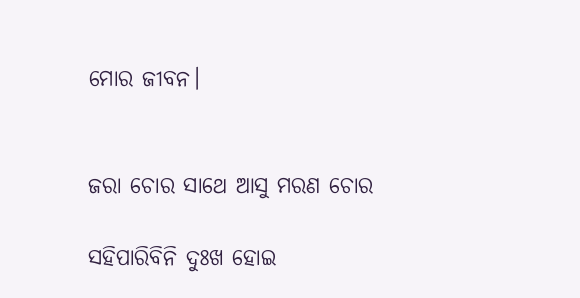ମୋର ଜୀବନ।


ଜରା ଚୋର ସାଥେ ଆସୁ ମରଣ ଚୋର

ସହିପାରିବିନି ଦୁଃଖ ହୋଇ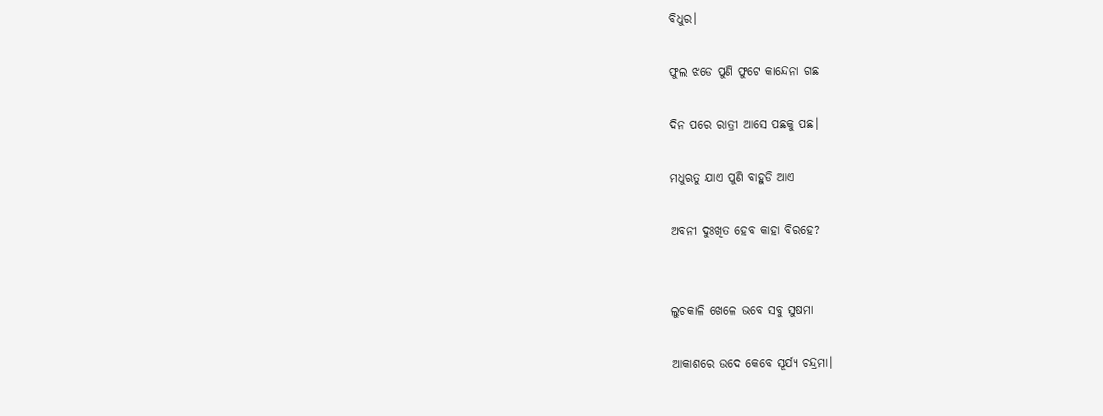ବିଧୁର।

ଫୁଲ ଝଡେ ପୁଣି ଫୁଟେ କାନ୍ଦେନା ଗଛ

ଦିନ ପରେ ରାତ୍ରୀ ଆସେ ପଛକୁ ପଛ।

ମଧୁଋତୁ ଯାଏ ପୁଣି ବାହୁଡି ଆଏ

ଅବନୀ ଦୁଃଖିତ ହେବ କାହା ବିରହେ?


ଲୁଚକାଳି ଖେଳେ ଭବେ ସବୁ ସୁଷମା

ଆକାଶରେ ଉଦେ କେବେ ସୂର୍ଯ୍ୟ ଚନ୍ଦ୍ରମା।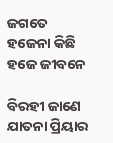ଜଗତେ ହଜେନା କିଛି ହଜେ ଜୀବନେ

ବିରହୀ ଜାଣେ ଯାତନା ପ୍ରିୟାର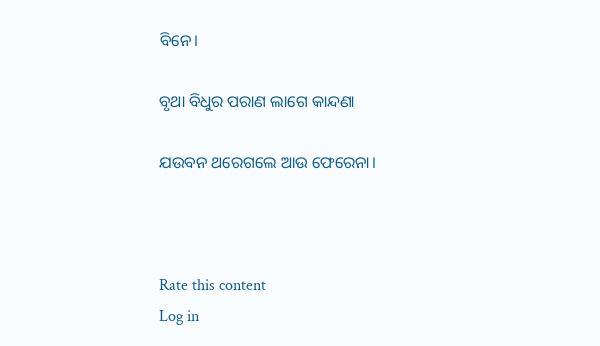ବିନେ।

ବୃଥା ବିଧୁର ପରାଣ ଲାଗେ କାନ୍ଦଣା

ଯଉବନ ଥରେଗଲେ ଆଉ ଫେରେନା।



Rate this content
Log in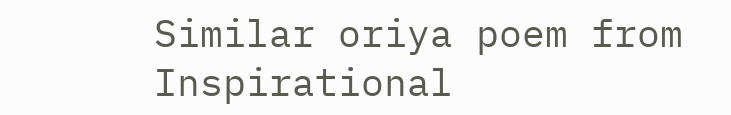Similar oriya poem from Inspirational